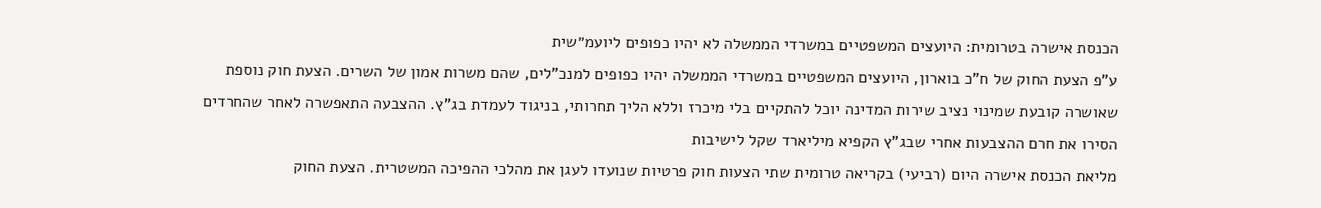הכנסת אישרה בטרומית: היועצים המשפטיים במשרדי הממשלה לא יהיו כפופים ליועמ״שית
ע"פ הצעת החוק של ח"כ בוארון, היועצים המשפטיים במשרדי הממשלה יהיו כפופים למנכ"לים, שהם משרות אמון של השרים. הצעת חוק נוספת שאושרה קובעת שמינוי נציב שירות המדינה יוכל להתקיים בלי מיכרז וללא הליך תחרותי, בניגוד לעמדת בג"ץ. ההצבעה התאפשרה לאחר שהחרדים הסירו את חרם ההצבעות אחרי שבג"ץ הקפיא מיליארד שקל לישיבות
מליאת הכנסת אישרה היום (רביעי) בקריאה טרומית שתי הצעות חוק פרטיות שנועדו לעגן את מהלכי ההפיכה המשטרית. הצעת החוק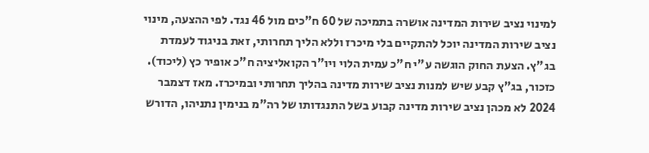למינוי נציב שירות המדינה אושרה בתמיכה של 60 ח"כים מול 46 נגד. לפי ההצעה, מינוי נציב שירות המדינה יוכל להתקיים בלי מיכרז וללא הליך תחרותי, זאת בניגוד לעמדת בג"ץ. הצעת החוק הוגשה ע"י ח"כ עמית הלוי ויו"ר הקואליציה ח"כ אופיר כץ (ליכוד).
כזכור, בג"ץ קבע שיש למנות נציב שירות מדינה בהליך תחרותי ובמיכרז. מאז דצמבר 2024 לא מכהן נציב שירות מדינה קבוע בשל התנגדותו של רה"מ בנימין נתניהו, הדורש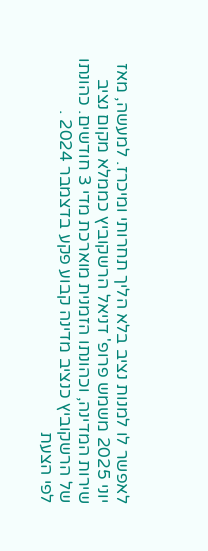לאפשר לו למנות נציב בלא הליך תחרותי ומיכרז. למעשה, מאז יוני 2025 משמש פרופ' דניאל הרשקוביץ כממלא מקום נציב שירות המדינה, וכהונתו הזמנית מוארכת מדי 3 חודשים. כהונתו של הרשקוביץ כנציב מדינה קבוע פקע בדצמבר 2024 .
לפי הצעת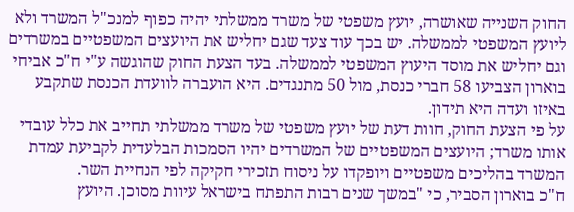החוק השנייה שאושרה, יועץ משפטי של משרד ממשלתי יהיה כפוף למנכ"ל המשרד ולא ליועץ המשפטי לממשלה. יש בכך עוד צעד שגם יחליש את היועצים המשפטיים במשרדים וגם יחליש את מוסד היעוץ המשפטי לממשלה. בעד הצעת החוק שהוגשה ע"י ח"כ אביחי בוארון הצביעו 58 חברי כנסת, מול 50 מתנגדים. היא הועברה לוועדת הכנסת שתקבע באיזו ועדה היא תידון.
על פי הצעת החוק, חוות דעת של יועץ משפטי של משרד ממשלתי תחייב את כלל עובדי אותו משרד; היועצים המשפטיים של המשרדים יהיו הסמכות הבלעדית לקביעת עמדת המשרד בהליכים משפטיים ויופקדו על ניסוח תזכירי חקיקה לפי הנחיית השר.
ח"כ בוארון הסביר, כי "במשך שנים רבות התפתח בישראל עיוות מסוכן. היועץ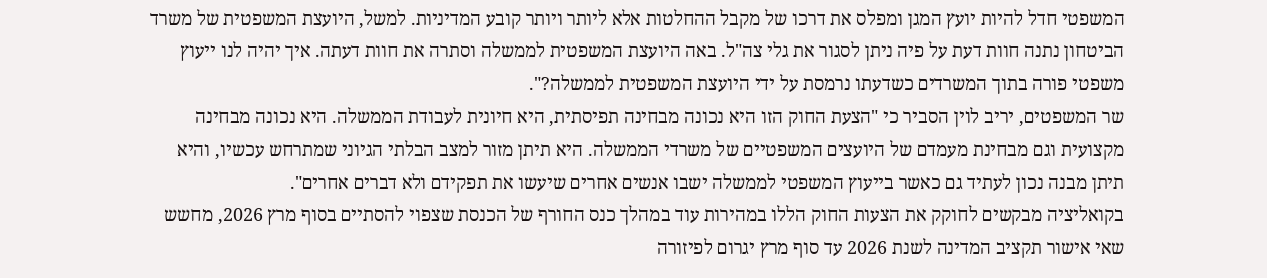המשפטי חדל להיות יועץ המגן ומפלס את דרכו של מקבל ההחלטות אלא ליותר ויותר קובע המדיניות. למשל, היועצת המשפטית של משרד הביטחון נתנה חוות דעת על פיה ניתן לסגור את גלי צה"ל. באה היועצת המשפטית לממשלה וסתרה את חוות דעתה. איך יהיה לנו ייעוץ משפטי פורה בתוך המשרדים כשדעתו נרמסת על ידי היועצת המשפטית לממשלה?".
שר המשפטים, יריב לוין הסביר כי "הצעת החוק הזו היא נכונה מבחינה תפיסתית, היא חיונית לעבודת הממשלה. היא נכונה מבחינה מקצועית וגם מבחינת מעמדם של היועצים המשפטיים של משרדי הממשלה. היא תיתן מזור למצב הבלתי הגיוני שמתרחש עכשיו, והיא תיתן מבנה נכון לעתיד גם כאשר בייעוץ המשפטי לממשלה ישבו אנשים אחרים שיעשו את תפקידם ולא דברים אחרים".
בקואליציה מבקשים לחוקק את הצעות החוק הללו במהירות עוד במהלך כנס החורף של הכנסת שצפוי להסתיים בסוף מרץ 2026, מחשש שאי אישור תקציב המדינה לשנת 2026 עד סוף מרץ יגרום לפיזורה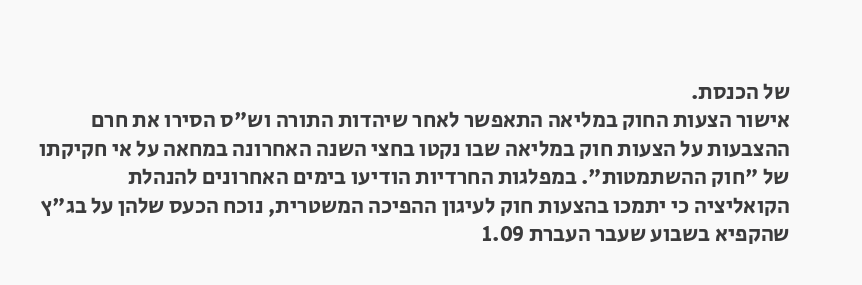של הכנסת.
אישור הצעות החוק במליאה התאפשר לאחר שיהדות התורה וש"ס הסירו את חרם ההצבעות על הצעות חוק במליאה שבו נקטו בחצי השנה האחרונה במחאה על אי חקיקתו של "חוק ההשתמטות". במפלגות החרדיות הודיעו בימים האחרונים להנהלת הקואליציה כי יתמכו בהצעות חוק לעיגון ההפיכה המשטרית, נוכח הכעס שלהן על בג"ץ שהקפיא בשבוע שעבר העברת 1.09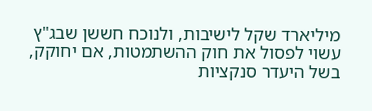מיליארד שקל לישיבות, ולנוכח חששן שבג"ץ עשוי לפסול את חוק ההשתמטות, אם יחוקק, בשל היעדר סנקציות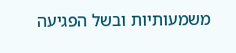משמעותיות ובשל הפגיעה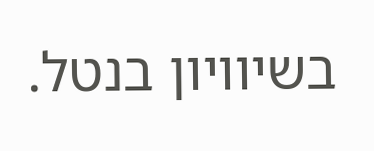בשיוויון בנטל.